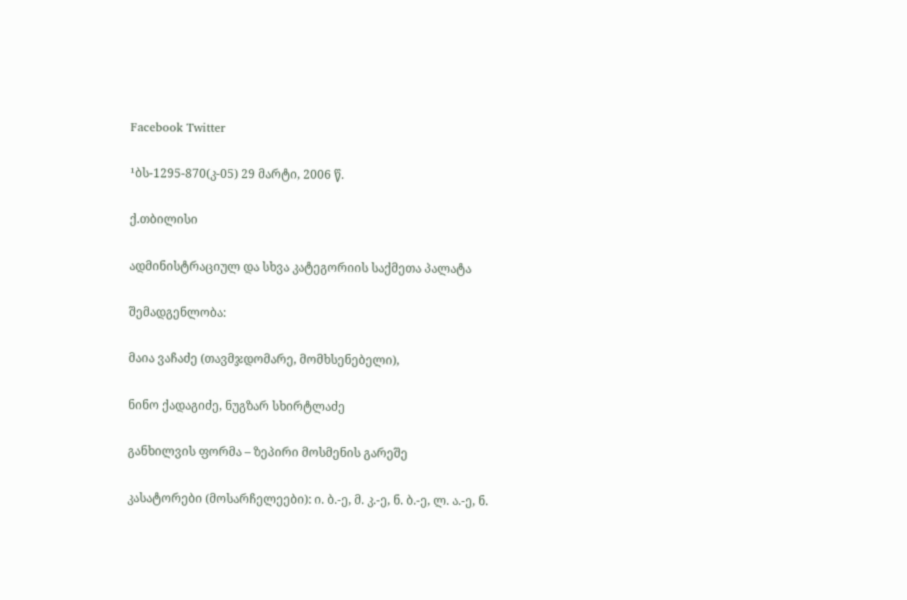Facebook Twitter

¹ბს-1295-870(კ-05) 29 მარტი, 2006 წ.

ქ.თბილისი

ადმინისტრაციულ და სხვა კატეგორიის საქმეთა პალატა

შემადგენლობა:

მაია ვაჩაძე (თავმჯდომარე, მომხსენებელი),

ნინო ქადაგიძე, ნუგზარ სხირტლაძე

განხილვის ფორმა – ზეპირი მოსმენის გარეშე

კასატორები (მოსარჩელეები): ი. ბ.-ე, მ. კ.-ე, ნ. ბ.-ე, ლ. ა.-ე, ნ.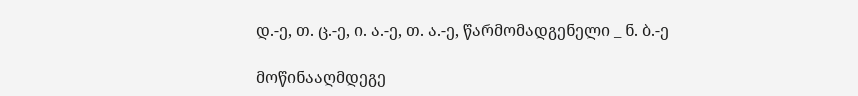დ.-ე, თ. ც.-ე, ი. ა.-ე, თ. ა.-ე, წარმომადგენელი _ ნ. ბ.-ე

მოწინააღმდეგე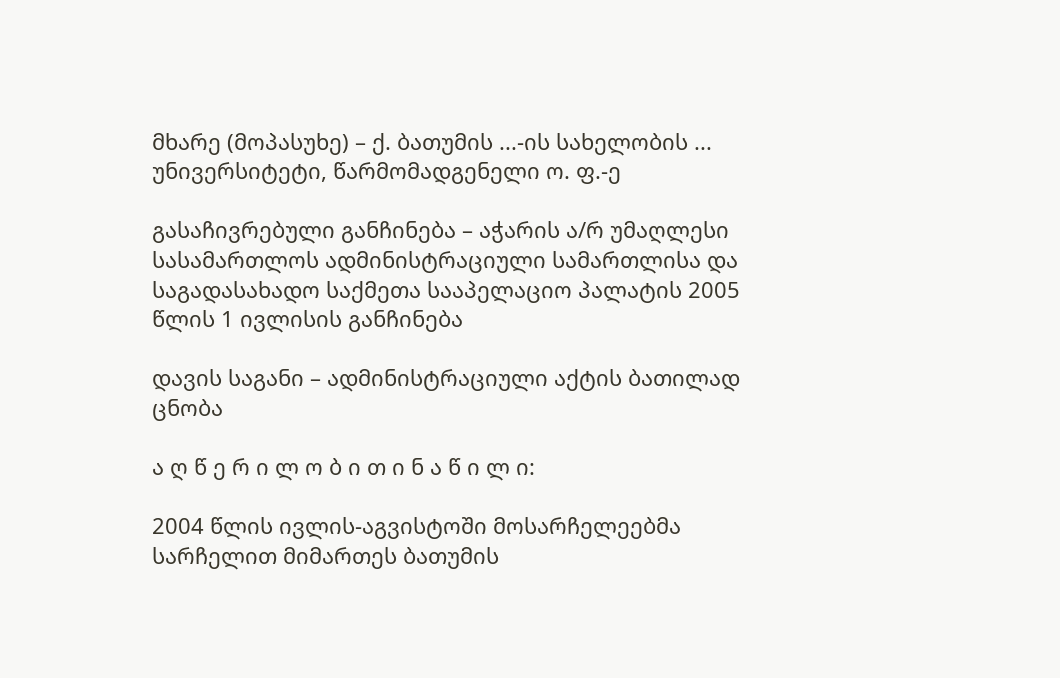მხარე (მოპასუხე) – ქ. ბათუმის ...-ის სახელობის ... უნივერსიტეტი, წარმომადგენელი ო. ფ.-ე

გასაჩივრებული განჩინება – აჭარის ა/რ უმაღლესი სასამართლოს ადმინისტრაციული სამართლისა და საგადასახადო საქმეთა სააპელაციო პალატის 2005 წლის 1 ივლისის განჩინება

დავის საგანი – ადმინისტრაციული აქტის ბათილად ცნობა

ა ღ წ ე რ ი ლ ო ბ ი თ ი ნ ა წ ი ლ ი:

2004 წლის ივლის-აგვისტოში მოსარჩელეებმა სარჩელით მიმართეს ბათუმის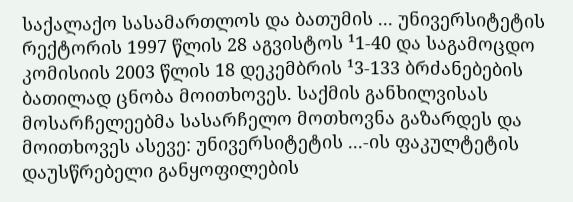საქალაქო სასამართლოს და ბათუმის ... უნივერსიტეტის რექტორის 1997 წლის 28 აგვისტოს ¹1-40 და საგამოცდო კომისიის 2003 წლის 18 დეკემბრის ¹3-133 ბრძანებების ბათილად ცნობა მოითხოვეს. საქმის განხილვისას მოსარჩელეებმა სასარჩელო მოთხოვნა გაზარდეს და მოითხოვეს ასევე: უნივერსიტეტის ...-ის ფაკულტეტის დაუსწრებელი განყოფილების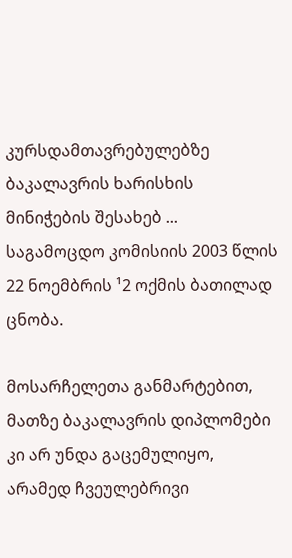კურსდამთავრებულებზე ბაკალავრის ხარისხის მინიჭების შესახებ ... საგამოცდო კომისიის 2003 წლის 22 ნოემბრის ¹2 ოქმის ბათილად ცნობა.

მოსარჩელეთა განმარტებით, მათზე ბაკალავრის დიპლომები კი არ უნდა გაცემულიყო, არამედ ჩვეულებრივი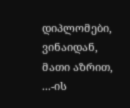დიპლომები, ვინაიდან, მათი აზრით, ...-ის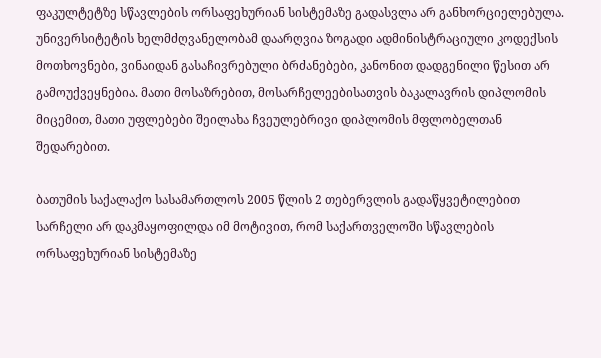ფაკულტეტზე სწავლების ორსაფეხურიან სისტემაზე გადასვლა არ განხორციელებულა. უნივერსიტეტის ხელმძღვანელობამ დაარღვია ზოგადი ადმინისტრაციული კოდექსის მოთხოვნები, ვინაიდან გასაჩივრებული ბრძანებები, კანონით დადგენილი წესით არ გამოუქვეყნებია. მათი მოსაზრებით, მოსარჩელეებისათვის ბაკალავრის დიპლომის მიცემით, მათი უფლებები შეილახა ჩვეულებრივი დიპლომის მფლობელთან შედარებით.

ბათუმის საქალაქო სასამართლოს 2005 წლის 2 თებერვლის გადაწყვეტილებით სარჩელი არ დაკმაყოფილდა იმ მოტივით, რომ საქართველოში სწავლების ორსაფეხურიან სისტემაზე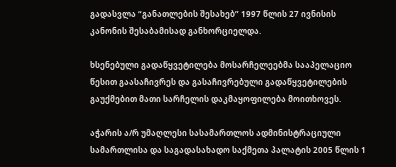გადასვლა “განათლების შესახებ” 1997 წლის 27 ივნისის კანონის შესაბამისად განხორციელდა.

ხსენებული გადაწყვეტილება მოსარჩელეებმა სააპელაციო წესით გაასაჩივრეს და გასაჩივრებული გადაწყვეტილების გაუქმებით მათი სარჩელის დაკმაყოფილება მოითხოვეს.

აჭარის ა/რ უმაღლესი სასამართლოს ადმინისტრაციული სამართლისა და საგადასახადო საქმეთა პალატის 2005 წლის 1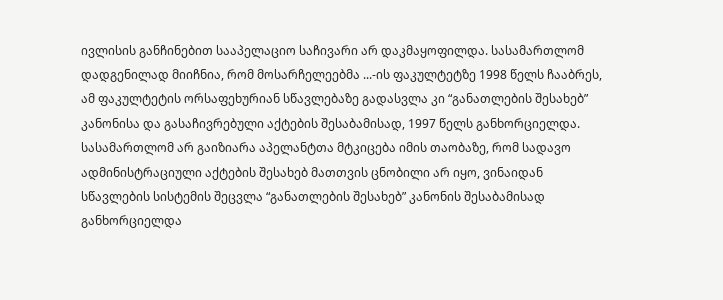ივლისის განჩინებით სააპელაციო საჩივარი არ დაკმაყოფილდა. სასამართლომ დადგენილად მიიჩნია, რომ მოსარჩელეებმა ...-ის ფაკულტეტზე 1998 წელს ჩააბრეს, ამ ფაკულტეტის ორსაფეხურიან სწავლებაზე გადასვლა კი “განათლების შესახებ” კანონისა და გასაჩივრებული აქტების შესაბამისად, 1997 წელს განხორციელდა. სასამართლომ არ გაიზიარა აპელანტთა მტკიცება იმის თაობაზე, რომ სადავო ადმინისტრაციული აქტების შესახებ მათთვის ცნობილი არ იყო, ვინაიდან სწავლების სისტემის შეცვლა “განათლების შესახებ” კანონის შესაბამისად განხორციელდა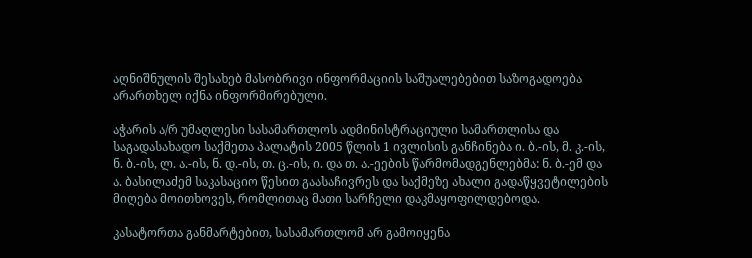აღნიშნულის შესახებ მასობრივი ინფორმაციის საშუალებებით საზოგადოება არართხელ იქნა ინფორმირებული.

აჭარის ა/რ უმაღლესი სასამართლოს ადმინისტრაციული სამართლისა და საგადასახადო საქმეთა პალატის 2005 წლის 1 ივლისის განჩინება ი. ბ.-ის, მ. კ.-ის, ნ. ბ.-ის, ლ. ა.-ის, ნ. დ.-ის, თ. ც.-ის, ი. და თ. ა.-ეების წარმომადგენლებმა: ნ. ბ.-ემ და ა. ბასილაძემ საკასაციო წესით გაასაჩივრეს და საქმეზე ახალი გადაწყვეტილების მიღება მოითხოვეს, რომლითაც მათი სარჩელი დაკმაყოფილდებოდა.

კასატორთა განმარტებით, სასამართლომ არ გამოიყენა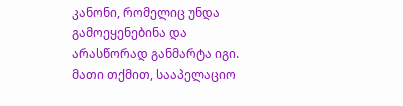კანონი, რომელიც უნდა გამოეყენებინა და არასწორად განმარტა იგი. მათი თქმით, სააპელაციო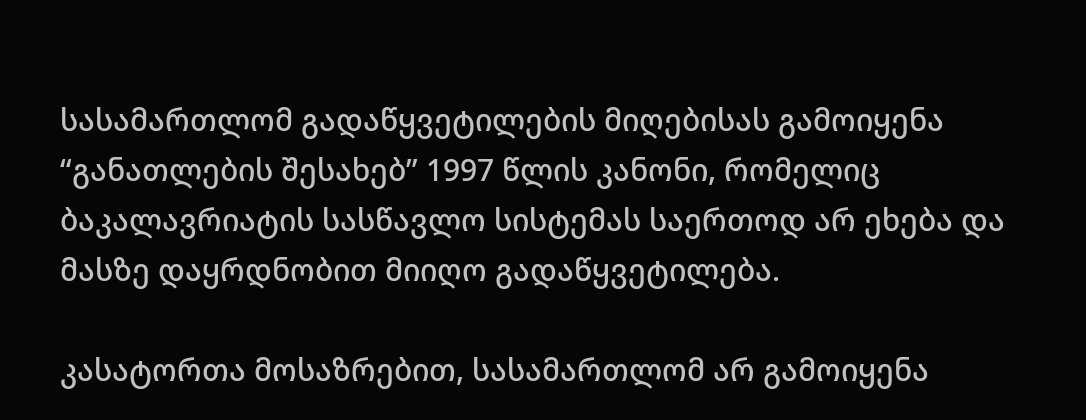სასამართლომ გადაწყვეტილების მიღებისას გამოიყენა “განათლების შესახებ” 1997 წლის კანონი, რომელიც ბაკალავრიატის სასწავლო სისტემას საერთოდ არ ეხება და მასზე დაყრდნობით მიიღო გადაწყვეტილება.

კასატორთა მოსაზრებით, სასამართლომ არ გამოიყენა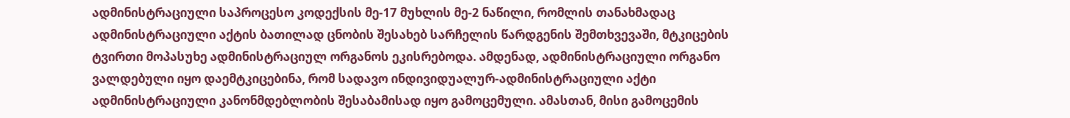ადმინისტრაციული საპროცესო კოდექსის მე-17 მუხლის მე-2 ნაწილი, რომლის თანახმადაც ადმინისტრაციული აქტის ბათილად ცნობის შესახებ სარჩელის წარდგენის შემთხვევაში, მტკიცების ტვირთი მოპასუხე ადმინისტრაციულ ორგანოს ეკისრებოდა. ამდენად, ადმინისტრაციული ორგანო ვალდებული იყო დაემტკიცებინა, რომ სადავო ინდივიდუალურ-ადმინისტრაციული აქტი ადმინისტრაციული კანონმდებლობის შესაბამისად იყო გამოცემული. ამასთან, მისი გამოცემის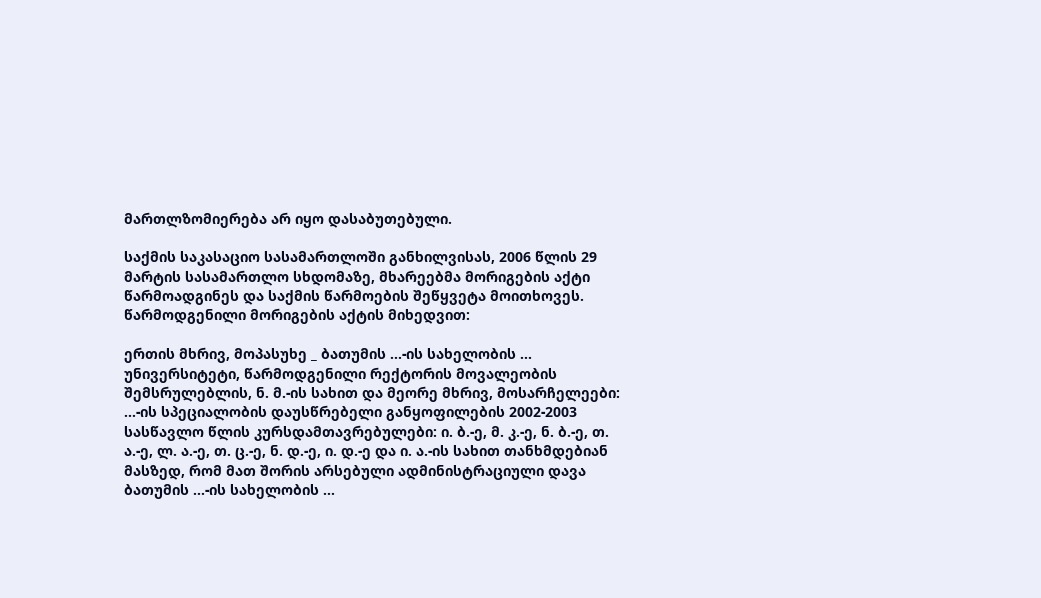მართლზომიერება არ იყო დასაბუთებული.

საქმის საკასაციო სასამართლოში განხილვისას, 2006 წლის 29 მარტის სასამართლო სხდომაზე, მხარეებმა მორიგების აქტი წარმოადგინეს და საქმის წარმოების შეწყვეტა მოითხოვეს. წარმოდგენილი მორიგების აქტის მიხედვით:

ერთის მხრივ, მოპასუხე _ ბათუმის ...-ის სახელობის ... უნივერსიტეტი, წარმოდგენილი რექტორის მოვალეობის შემსრულებლის, ნ. მ.-ის სახით და მეორე მხრივ, მოსარჩელეები: ...-ის სპეციალობის დაუსწრებელი განყოფილების 2002-2003 სასწავლო წლის კურსდამთავრებულები: ი. ბ.-ე, მ. კ.-ე, ნ. ბ.-ე, თ. ა.-ე, ლ. ა.-ე, თ. ც.-ე, ნ. დ.-ე, ი. დ.-ე და ი. ა.-ის სახით თანხმდებიან მასზედ, რომ მათ შორის არსებული ადმინისტრაციული დავა ბათუმის ...-ის სახელობის ...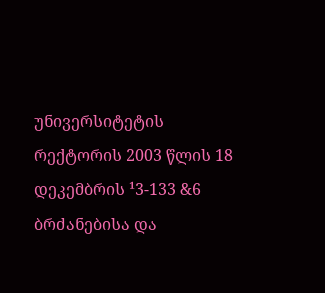უნივერსიტეტის რექტორის 2003 წლის 18 დეკემბრის ¹3-133 &6 ბრძანებისა და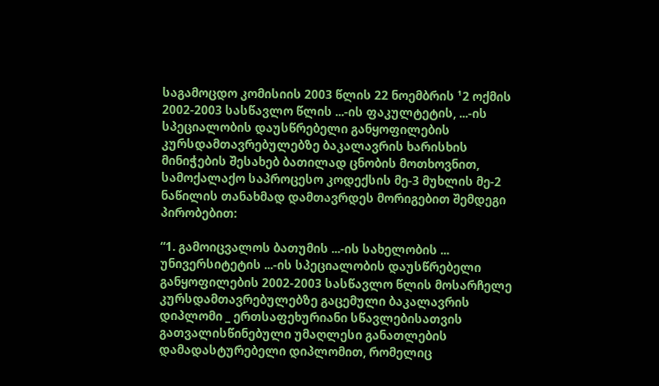საგამოცდო კომისიის 2003 წლის 22 ნოემბრის ¹2 ოქმის 2002-2003 სასწავლო წლის ...-ის ფაკულტეტის, ...-ის სპეციალობის დაუსწრებელი განყოფილების კურსდამთავრებულებზე ბაკალავრის ხარისხის მინიჭების შესახებ ბათილად ცნობის მოთხოვნით, სამოქალაქო საპროცესო კოდექსის მე-3 მუხლის მე-2 ნაწილის თანახმად დამთავრდეს მორიგებით შემდეგი პირობებით:

“1. გამოიცვალოს ბათუმის ...-ის სახელობის ... უნივერსიტეტის ...-ის სპეციალობის დაუსწრებელი განყოფილების 2002-2003 სასწავლო წლის მოსარჩელე კურსდამთავრებულებზე გაცემული ბაკალავრის დიპლომი _ ერთსაფეხურიანი სწავლებისათვის გათვალისწინებული უმაღლესი განათლების დამადასტურებელი დიპლომით, რომელიც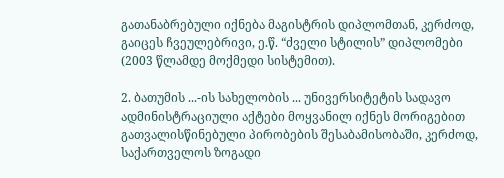გათანაბრებული იქნება მაგისტრის დიპლომთან, კერძოდ, გაიცეს ჩვეულებრივი, ე.წ. “ძველი სტილის” დიპლომები (2003 წლამდე მოქმედი სისტემით).

2. ბათუმის ...-ის სახელობის ... უნივერსიტეტის სადავო ადმინისტრაციული აქტები მოყვანილ იქნეს მორიგებით გათვალისწინებული პირობების შესაბამისობაში, კერძოდ, საქართველოს ზოგადი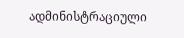ადმინისტრაციული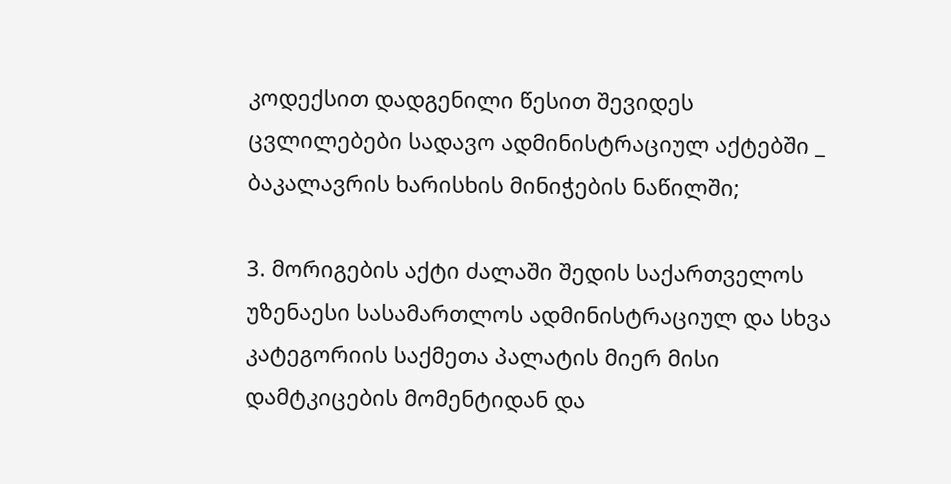კოდექსით დადგენილი წესით შევიდეს ცვლილებები სადავო ადმინისტრაციულ აქტებში _ ბაკალავრის ხარისხის მინიჭების ნაწილში;

3. მორიგების აქტი ძალაში შედის საქართველოს უზენაესი სასამართლოს ადმინისტრაციულ და სხვა კატეგორიის საქმეთა პალატის მიერ მისი დამტკიცების მომენტიდან და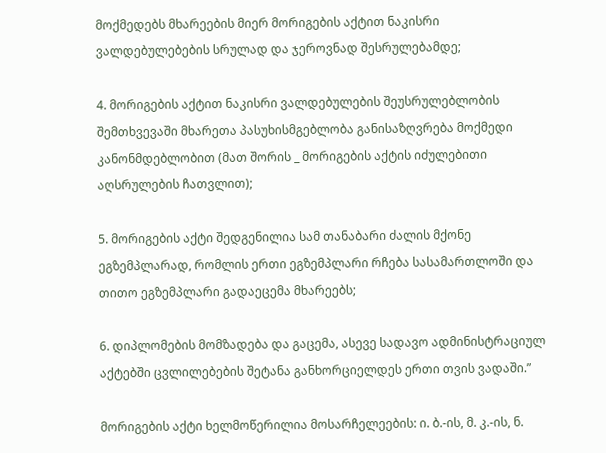მოქმედებს მხარეების მიერ მორიგების აქტით ნაკისრი ვალდებულებების სრულად და ჯეროვნად შესრულებამდე;

4. მორიგების აქტით ნაკისრი ვალდებულების შეუსრულებლობის შემთხვევაში მხარეთა პასუხისმგებლობა განისაზღვრება მოქმედი კანონმდებლობით (მათ შორის _ მორიგების აქტის იძულებითი აღსრულების ჩათვლით);

5. მორიგების აქტი შედგენილია სამ თანაბარი ძალის მქონე ეგზემპლარად, რომლის ერთი ეგზემპლარი რჩება სასამართლოში და თითო ეგზემპლარი გადაეცემა მხარეებს;

6. დიპლომების მომზადება და გაცემა, ასევე სადავო ადმინისტრაციულ აქტებში ცვლილებების შეტანა განხორციელდეს ერთი თვის ვადაში.”

მორიგების აქტი ხელმოწერილია მოსარჩელეების: ი. ბ.-ის, მ. კ.-ის, ნ.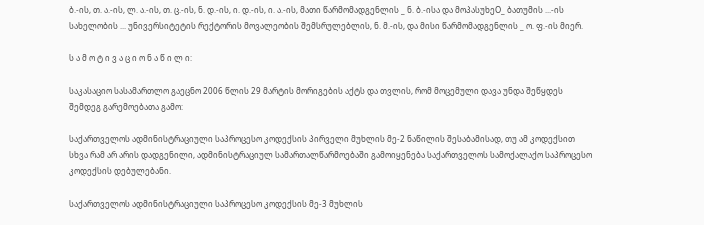ბ.-ის, თ. ა.-ის, ლ. ა.-ის, თ. ც.-ის, ნ. დ.-ის, ი. დ.-ის, ი. ა.-ის, მათი წარმომადგენლის _ ნ. ბ.-ისა და მოპასუხეO_ ბათუმის ...-ის სახელობის ... უნივერსიტეტის რექტორის მოვალეობის შემსრულებლის, ნ. მ.-ის, და მისი წარმომადგენლის _ ო. ფ.-ის მიერ.

ს ა მ ო ტ ი ვ ა ც ი ო ნ ა წ ი ლ ი:

საკასაციო სასამართლო გაეცნო 2006 წლის 29 მარტის მორიგების აქტს და თვლის, რომ მოცემული დავა უნდა შეწყდეს შემდეგ გარემოებათა გამო:

საქართველოს ადმინისტრაციული საპროცესო კოდექსის პირველი მუხლის მე-2 ნაწილის შესაბამისად, თუ ამ კოდექსით სხვა რამ არ არის დადგენილი, ადმინისტრაციულ სამართალწარმოებაში გამოიყენება საქართველოს სამოქალაქო საპროცესო კოდექსის დებულებანი.

საქართველოს ადმინისტრაციული საპროცესო კოდექსის მე-3 მუხლის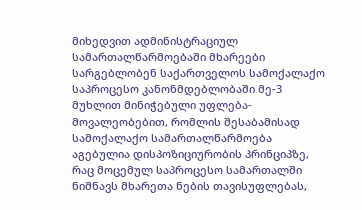მიხედვით ადმინისტრაციულ სამართალწარმოებაში მხარეები სარგებლობენ საქართველოს სამოქალაქო საპროცესო კანონმდებლობაში მე-3 მუხლით მინიჭებული უფლება-მოვალეობებით, რომლის შესაბამისად სამოქალაქო სამართალწარმოება აგებულია დისპოზიციურობის პრინციპზე, რაც მოცემულ საპროცესო სამართალში ნიშნავს მხარეთა ნების თავისუფლებას,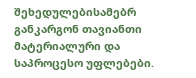შეხედულებისამებრ განკარგონ თავიანთი მატერიალური და საპროცესო უფლებები.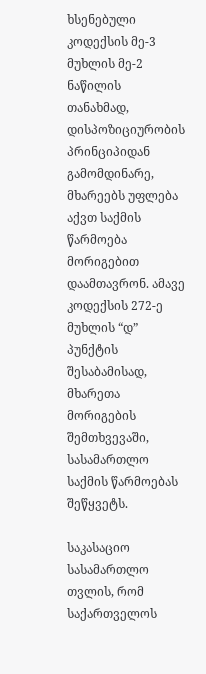ხსენებული კოდექსის მე-3 მუხლის მე-2 ნაწილის თანახმად, დისპოზიციურობის პრინციპიდან გამომდინარე, მხარეებს უფლება აქვთ საქმის წარმოება მორიგებით დაამთავრონ. ამავე კოდექსის 272-ე მუხლის “დ” პუნქტის შესაბამისად, მხარეთა მორიგების შემთხვევაში, სასამართლო საქმის წარმოებას შეწყვეტს.

საკასაციო სასამართლო თვლის, რომ საქართველოს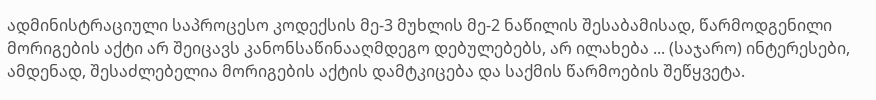ადმინისტრაციული საპროცესო კოდექსის მე-3 მუხლის მე-2 ნაწილის შესაბამისად, წარმოდგენილი მორიგების აქტი არ შეიცავს კანონსაწინააღმდეგო დებულებებს, არ ილახება ... (საჯარო) ინტერესები, ამდენად, შესაძლებელია მორიგების აქტის დამტკიცება და საქმის წარმოების შეწყვეტა.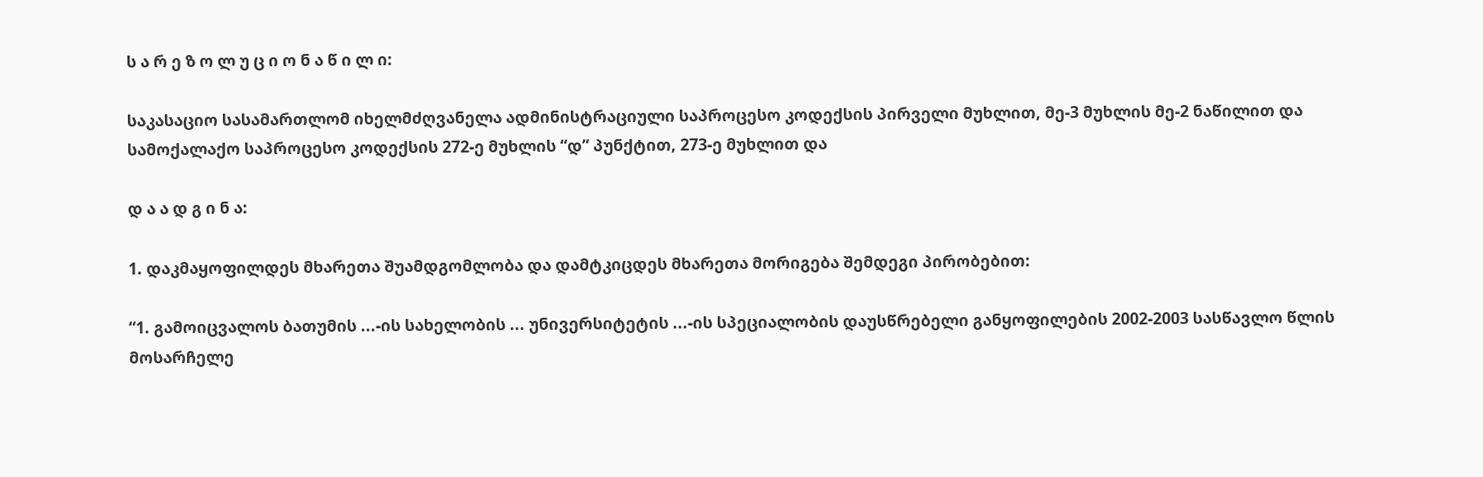ს ა რ ე ზ ო ლ უ ც ი ო ნ ა წ ი ლ ი:

საკასაციო სასამართლომ იხელმძღვანელა ადმინისტრაციული საპროცესო კოდექსის პირველი მუხლით, მე-3 მუხლის მე-2 ნაწილით და სამოქალაქო საპროცესო კოდექსის 272-ე მუხლის “დ” პუნქტით, 273-ე მუხლით და

დ ა ა დ გ ი ნ ა:

1. დაკმაყოფილდეს მხარეთა შუამდგომლობა და დამტკიცდეს მხარეთა მორიგება შემდეგი პირობებით:

“1. გამოიცვალოს ბათუმის ...-ის სახელობის ... უნივერსიტეტის ...-ის სპეციალობის დაუსწრებელი განყოფილების 2002-2003 სასწავლო წლის მოსარჩელე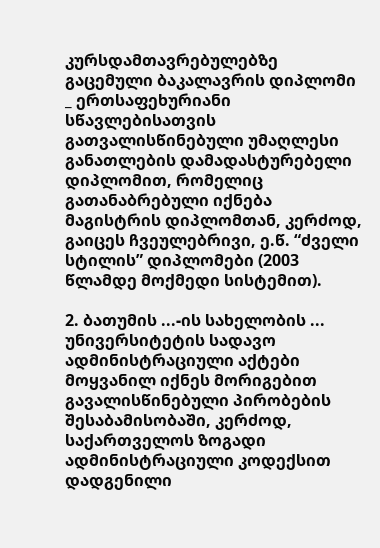კურსდამთავრებულებზე გაცემული ბაკალავრის დიპლომი _ ერთსაფეხურიანი სწავლებისათვის გათვალისწინებული უმაღლესი განათლების დამადასტურებელი დიპლომით, რომელიც გათანაბრებული იქნება მაგისტრის დიპლომთან, კერძოდ, გაიცეს ჩვეულებრივი, ე.წ. “ძველი სტილის” დიპლომები (2003 წლამდე მოქმედი სისტემით).

2. ბათუმის ...-ის სახელობის ... უნივერსიტეტის სადავო ადმინისტრაციული აქტები მოყვანილ იქნეს მორიგებით გავალისწინებული პირობების შესაბამისობაში, კერძოდ, საქართველოს ზოგადი ადმინისტრაციული კოდექსით დადგენილი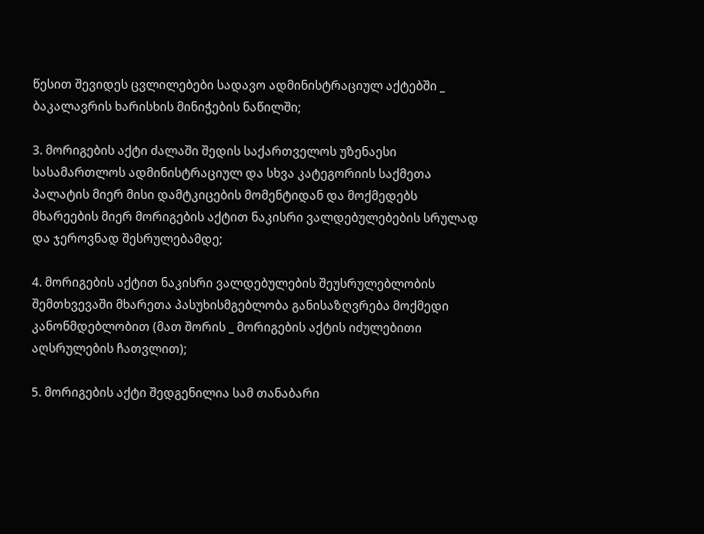წესით შევიდეს ცვლილებები სადავო ადმინისტრაციულ აქტებში _ ბაკალავრის ხარისხის მინიჭების ნაწილში;

3. მორიგების აქტი ძალაში შედის საქართველოს უზენაესი სასამართლოს ადმინისტრაციულ და სხვა კატეგორიის საქმეთა პალატის მიერ მისი დამტკიცების მომენტიდან და მოქმედებს მხარეების მიერ მორიგების აქტით ნაკისრი ვალდებულებების სრულად და ჯეროვნად შესრულებამდე;

4. მორიგების აქტით ნაკისრი ვალდებულების შეუსრულებლობის შემთხვევაში მხარეთა პასუხისმგებლობა განისაზღვრება მოქმედი კანონმდებლობით (მათ შორის _ მორიგების აქტის იძულებითი აღსრულების ჩათვლით);

5. მორიგების აქტი შედგენილია სამ თანაბარი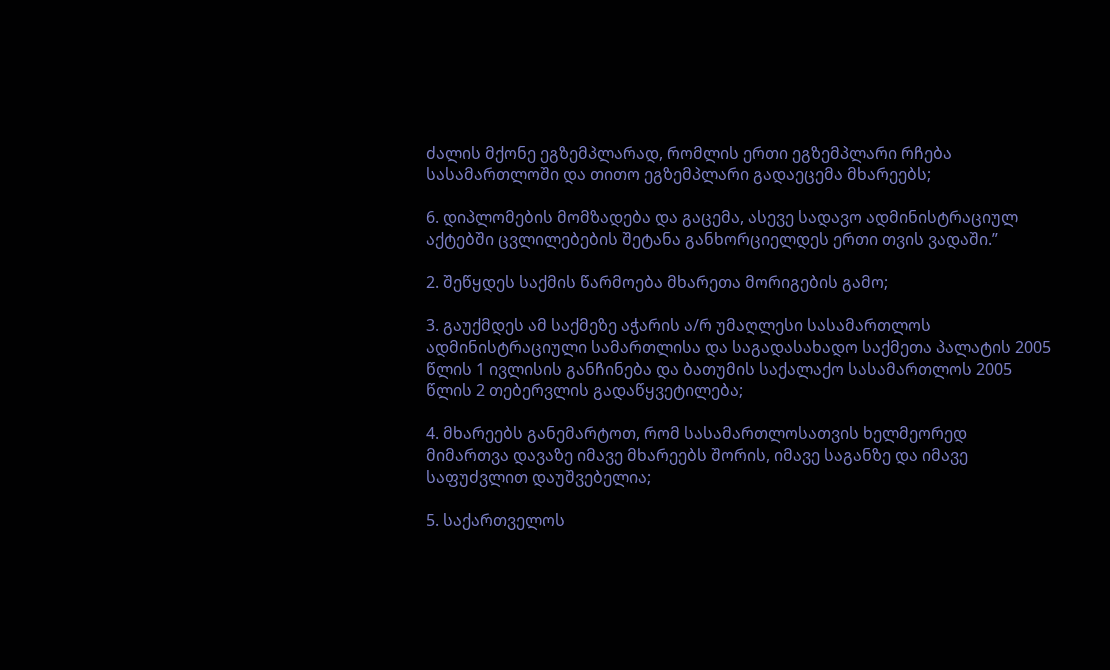ძალის მქონე ეგზემპლარად, რომლის ერთი ეგზემპლარი რჩება სასამართლოში და თითო ეგზემპლარი გადაეცემა მხარეებს;

6. დიპლომების მომზადება და გაცემა, ასევე სადავო ადმინისტრაციულ აქტებში ცვლილებების შეტანა განხორციელდეს ერთი თვის ვადაში.”

2. შეწყდეს საქმის წარმოება მხარეთა მორიგების გამო;

3. გაუქმდეს ამ საქმეზე აჭარის ა/რ უმაღლესი სასამართლოს ადმინისტრაციული სამართლისა და საგადასახადო საქმეთა პალატის 2005 წლის 1 ივლისის განჩინება და ბათუმის საქალაქო სასამართლოს 2005 წლის 2 თებერვლის გადაწყვეტილება;

4. მხარეებს განემარტოთ, რომ სასამართლოსათვის ხელმეორედ მიმართვა დავაზე იმავე მხარეებს შორის, იმავე საგანზე და იმავე საფუძვლით დაუშვებელია;

5. საქართველოს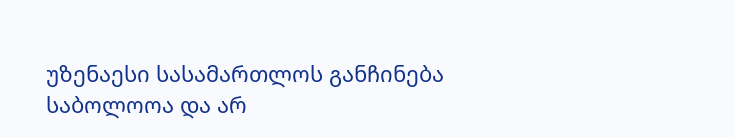უზენაესი სასამართლოს განჩინება საბოლოოა და არ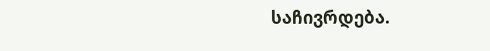საჩივრდება.